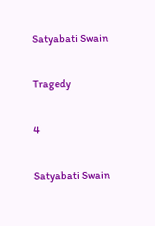Satyabati Swain

Tragedy

4

Satyabati Swain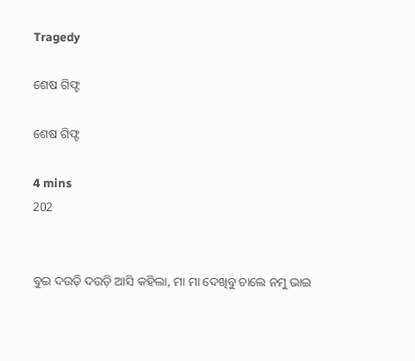Tragedy

ଶେଷ ଗିଫ୍ଟ

ଶେଷ ଗିଫ୍ଟ

4 mins
202


ବୁଇ ଦଉଡ଼ି ଦଉଡ଼ି ଆସି କହିଲା, ମା ମା ଦେଖିବୁ ଚାଲେ ନମୁ ଭାଇ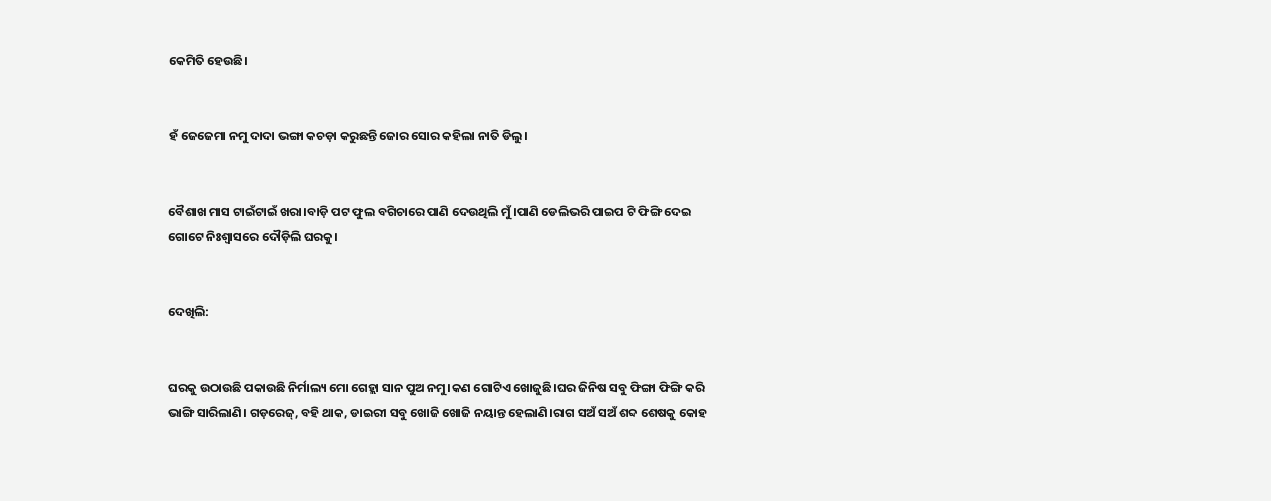କେମିତି ହେଉଛି।


ହଁ ଜେଜେମା ନମୁ ଦାଦା ଭଙ୍ଗା କଚଡ଼ା କରୁଛନ୍ତି ଜୋର ସୋର କହିଲା ନାତି ଡିଲୁ।


ବୈଶାଖ ମାସ ଟାଇଁଟାଇଁ ଖରା।ବାଡ଼ି ପଟ ଫୁଲ ବଗିଚାରେ ପାଣି ଦେଉଥିଲି ମୁଁ।ପାଣି ଡେଲିଭରି ପାଇପ ଟି ଫିଙ୍ଗି ଦେଇ ଗୋଟେ ନିଃଶ୍ବାସରେ ଦୌଡ଼ିଲି ଘରକୁ।


ଦେଖିଲି:


ଘରକୁ ଉଠାଉଛି ପକାଉଛି ନିର୍ମାଲ୍ୟ ମୋ ଗେହ୍ଲା ସାନ ପୁଅ ନମୁ।କଣ ଗୋଟିଏ ଖୋଜୁଛି।ଘର ଜିନିଷ ସବୁ ଫିଙ୍ଗା ଫିଙ୍ଗି କରି ଭାଙ୍ଗି ସାରିଲାଣି। ଗଡ଼ରେଜ୍, ବହି ଥାକ, ଡାଇରୀ ସବୁ ଖୋଜି ଖୋଜି ନୟାନ୍ତ ହେଲାଣି।ରାଗ ସଅଁ ସଅଁ ଶବ୍ଦ ଶେଷକୁ କୋହ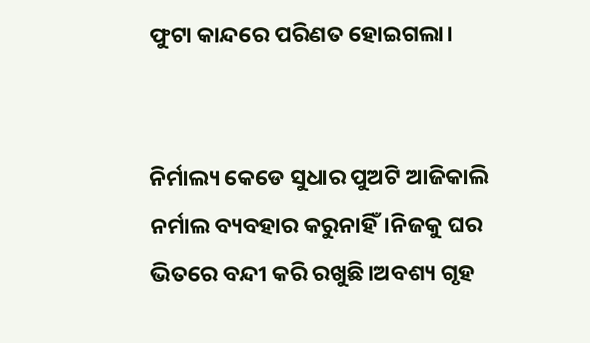ଫୁଟା କାନ୍ଦରେ ପରିଣତ ହୋଇଗଲା।


ନିର୍ମାଲ୍ୟ କେଡେ ସୁଧାର ପୁଅଟି ଆଜିକାଲି ନର୍ମାଲ ବ୍ୟବହାର କରୁନାହିଁ।ନିଜକୁ ଘର ଭିତରେ ବନ୍ଦୀ କରି ରଖୁଛି।ଅବଶ୍ୟ ଗୃହ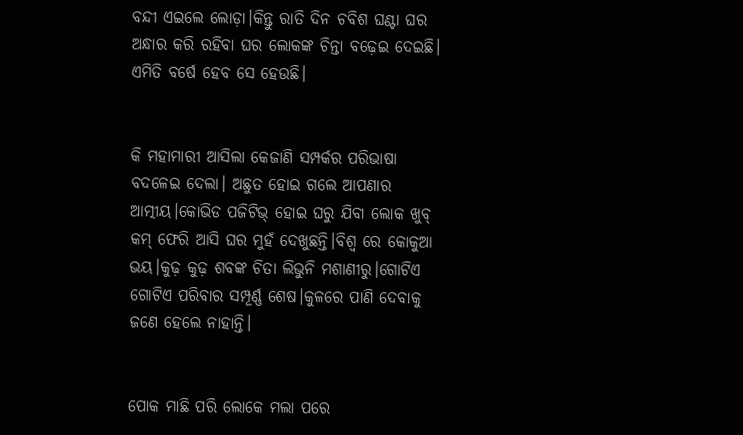ବନ୍ଦୀ ଏଇଲେ ଲୋଡ଼ା।କିନ୍ତୁ ରାତି ଦିନ ଚବିଶ ଘଣ୍ଟା ଘର ଅନ୍ଧାର କରି ରହିବା ଘର ଲୋକଙ୍କ ଚିନ୍ତା ବଢ଼େଇ ଦେଇଛି। ଏମିତି ବର୍ଷେ ହେବ ସେ ହେଉଛି।


କି ମହାମାରୀ ଆସିଲା କେଜାଣି ସମ୍ପର୍କର ପରିଭାଷା ବଦଳେଇ ଦେଲା। ଅଛୁତ ହୋଇ ଗଲେ ଆପଣାର ଆତ୍ମୀୟ।କୋଭିଡ ପଜିଟିଭ୍ ହୋଇ ଘରୁ ଯିବା ଲୋକ ଖୁବ୍ କମ୍ ଫେରି ଆସି ଘର ମୁହଁ ଦେଖୁଛନ୍ତି।ବିଶ୍ୱ ରେ କୋକୁଆ ଭୟ।କୁଢ଼ କୁଢ଼ ଶବଙ୍କ ଚିତା ଲିଭୁନି ମଶାଣୀରୁ।ଗୋଟିଏ ଗୋଟିଏ ପରିବାର ସମ୍ପୂର୍ଣ୍ଣ ଶେଷ।କୁଳରେ ପାଣି ଦେବାକୁ ଜଣେ ହେଲେ ନାହାନ୍ତି।


ପୋକ ମାଛି ପରି ଲୋକେ ମଲା ପରେ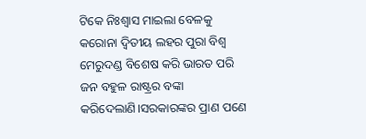ଟିକେ ନିଃଶ୍ବାସ ମାଇଲା ବେଳକୁ କରୋନା ଦ୍ଵିତୀୟ ଲହର ପୁରା ବିଶ୍ୱ ମେରୁଦଣ୍ଡ ବିଶେଷ କରି ଭାରତ ପରି ଜନ ବହୁଳ ରାଷ୍ଟ୍ରର ବଙ୍କା କରିଦେଲାଣି।ସରକାରଙ୍କର ପ୍ରାଣ ପଣେ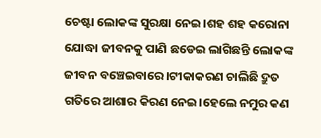ଚେଷ୍ଟା ଲୋକଙ୍କ ସୁରକ୍ଷା ନେଇ।ଶହ ଶହ କରୋନା ଯୋଦ୍ଧା ଜୀବନକୁ ପାଣି ଛଡେଇ ଲାଗିଛନ୍ତି ଲୋକଙ୍କ ଜୀବନ ବଞ୍ଚେଇବାରେ।ଟୀକାକରଣ ଚାଲିଛି ଦ୍ରୁତ ଗତିରେ ଆଶାର କିରଣ ନେଇ।ହେଲେ ନମୁର କଣ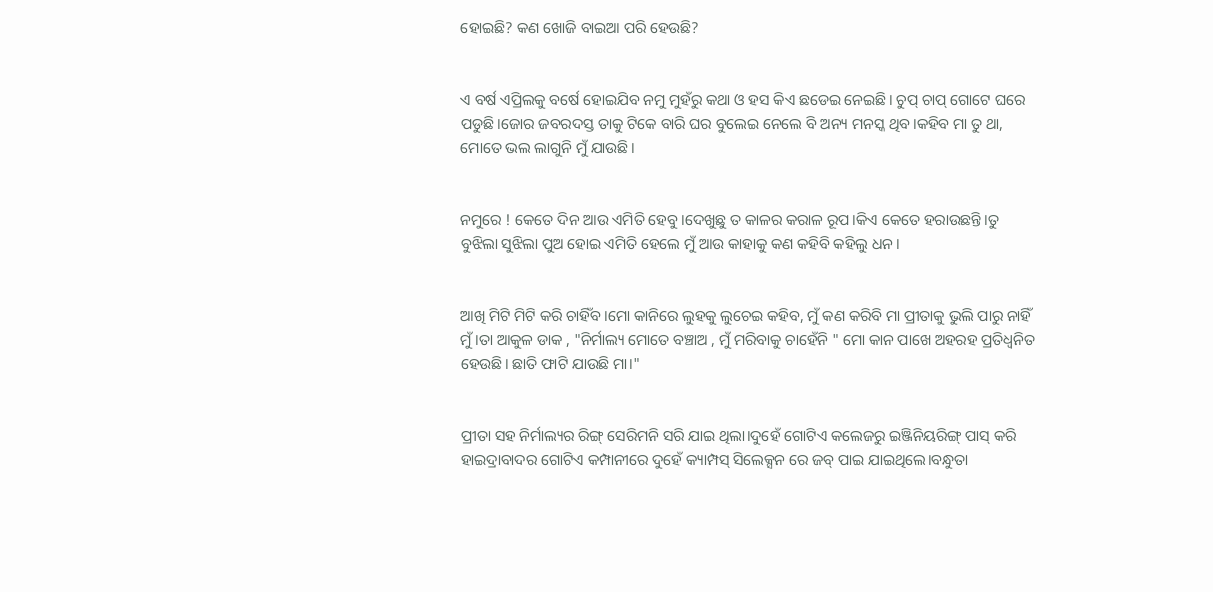ହୋଇଛି? କଣ ଖୋଜି ବାଇଆ ପରି ହେଉଛି?


ଏ ବର୍ଷ ଏପ୍ରିଲକୁ ବର୍ଷେ ହୋଇଯିବ ନମୁ ମୁହଁରୁ କଥା ଓ ହସ କିଏ ଛଡେଇ ନେଇଛି। ଚୁପ୍ ଚାପ୍ ଗୋଟେ ଘରେ ପଡୁଛି।ଜୋର ଜବରଦସ୍ତ ତାକୁ ଟିକେ ବାରି ଘର ବୁଲେଇ ନେଲେ ବି ଅନ୍ୟ ମନସ୍କ ଥିବ।କହିବ ମା ତୁ ଥା, ମୋତେ ଭଲ ଲାଗୁନି ମୁଁ ଯାଉଛି।


ନମୁରେ ! କେତେ ଦିନ ଆଉ ଏମିତି ହେବୁ।ଦେଖୁଛୁ ତ କାଳର କରାଳ ରୂପ।କିଏ କେତେ ହରାଉଛନ୍ତି।ତୁ ବୁଝିଲା ସୁଝିଲା ପୁଅ ହୋଇ ଏମିତି ହେଲେ ମୁଁ ଆଉ କାହାକୁ କଣ କହିବି କହିଲୁ ଧନ।


ଆଖି ମିଟି ମିଟି କରି ଚାହିଁବ।ମୋ କାନିରେ ଲୁହକୁ ଲୁଚେଇ କହିବ, ମୁଁ କଣ କରିବି ମା ପ୍ରୀତାକୁ ଭୁଲି ପାରୁ ନାହିଁ ମୁଁ।ତା ଆକୁଳ ଡାକ , "ନିର୍ମାଲ୍ୟ ମୋତେ ବଞ୍ଚାଅ , ମୁଁ ମରିବାକୁ ଚାହେଁନି " ମୋ କାନ ପାଖେ ଅହରହ ପ୍ରତିଧ୍ୱନିତ ହେଉଛି। ଛାତି ଫାଟି ଯାଉଛି ମା।"


ପ୍ରୀତା ସହ ନିର୍ମାଲ୍ୟର ରିଙ୍ଗ୍ ସେରିମନି ସରି ଯାଇ ଥିଲା।ଦୁହେଁ ଗୋଟିଏ କଲେଜରୁ ଇଞ୍ଜିନିୟରିଙ୍ଗ୍ ପାସ୍ କରି ହାଇଦ୍ରାବାଦର ଗୋଟିଏ କମ୍ପାନୀରେ ଦୁହେଁ କ୍ୟାମ୍ପସ୍ ସିଲେକ୍ସନ ରେ ଜବ୍ ପାଇ ଯାଇଥିଲେ।ବନ୍ଧୁତା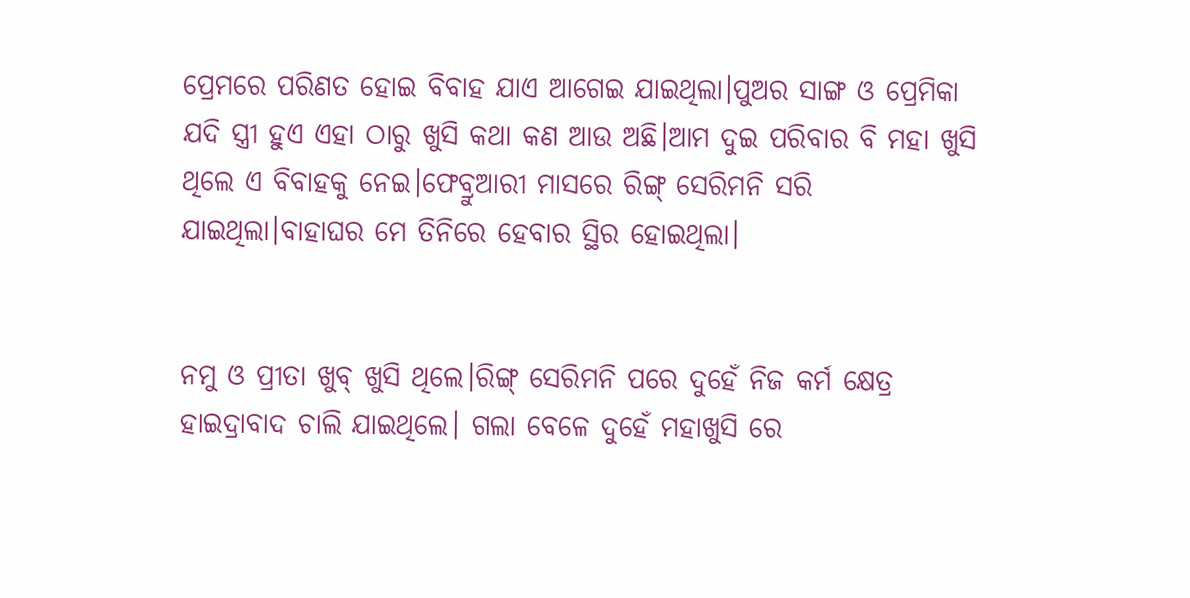ପ୍ରେମରେ ପରିଣତ ହୋଇ ବିବାହ ଯାଏ ଆଗେଇ ଯାଇଥିଲା।ପୁଅର ସାଙ୍ଗ ଓ ପ୍ରେମିକା ଯଦି ସ୍ତ୍ରୀ ହୁଏ ଏହା ଠାରୁ ଖୁସି କଥା କଣ ଆଉ ଅଛି।ଆମ ଦୁଇ ପରିବାର ବି ମହା ଖୁସି ଥିଲେ ଏ ବିବାହକୁ ନେଇ।ଫେବ୍ରୁଆରୀ ମାସରେ ରିଙ୍ଗ୍ ସେରିମନି ସରି ଯାଇଥିଲା।ବାହାଘର ମେ ତିନିରେ ହେବାର ସ୍ଥିର ହୋଇଥିଲା।


ନମୁ ଓ ପ୍ରୀତା ଖୁବ୍ ଖୁସି ଥିଲେ।ରିଙ୍ଗ୍ ସେରିମନି ପରେ ଦୁହେଁ ନିଜ କର୍ମ କ୍ଷେତ୍ର ହାଇଦ୍ରାବାଦ ଚାଲି ଯାଇଥିଲେ। ଗଲା ବେଳେ ଦୁହେଁ ମହାଖୁସି ରେ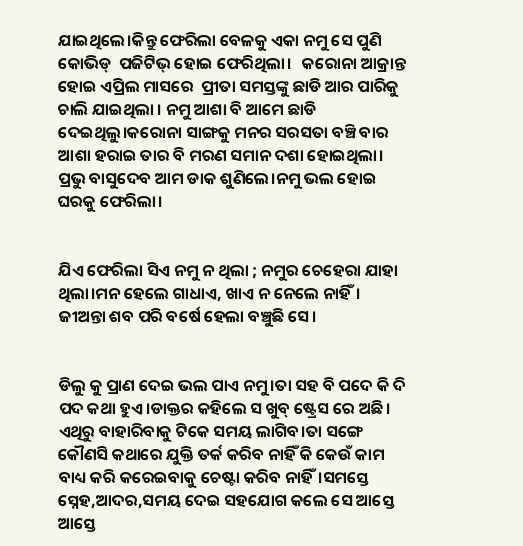ଯାଇଥିଲେ।କିନ୍ତୁ ଫେରିଲା ବେଳକୁ ଏକା ନମୁ ସେ ପୁଣି କୋଭିଡ୍  ପଜିଟିଭ୍ ହୋଇ ଫେରିଥିଲା।   କରୋନା ଆକ୍ରାନ୍ତ ହୋଇ ଏପ୍ରିଲ ମାସରେ  ପ୍ରୀତା ସମସ୍ତଙ୍କୁ ଛାଡି ଆର ପାରିକୁ ଚାଲି ଯାଇଥିଲା । ନମୁ ଆଶା ବି ଆମେ ଛାଡି ଦେଇଥିଲୁ।କରୋନା ସାଙ୍ଗକୁ ମନର ସରସତା ବଞ୍ଚି ବାର ଆଶା ହରାଇ ତାର ବି ମରଣ ସମାନ ଦଶା ହୋଇଥିଲା। ପ୍ରଭୁ ବାସୁଦେବ ଆମ ଡାକ ଶୁଣିଲେ।ନମୁ ଭଲ ହୋଇ ଘରକୁ ଫେରିଲା।


ଯିଏ ଫେରିଲା ସିଏ ନମୁ ନ ଥିଲା ; ନମୁର ଚେହେରା ଯାହା ଥିଲା।ମନ ହେଲେ ଗାଧାଏ, ଖାଏ ନ ନେଲେ ନାହିଁ। ଜୀଅନ୍ତା ଶବ ପରି ବର୍ଷେ ହେଲା ବଞ୍ଚୁଛି ସେ।


ଡିଲୁ କୁ ପ୍ରାଣ ଦେଇ ଭଲ ପାଏ ନମୁ।ତା ସହ ବି ପଦେ କି ଦି ପଦ କଥା ହୁଏ।ଡାକ୍ତର କହିଲେ ସ ଖୁବ୍ ଷ୍ଟ୍ରେସ ରେ ଅଛି। ଏଥିରୁ ବାହାରିବାକୁ ଟିକେ ସମୟ ଲାଗିବ।ତା ସଙ୍ଗେ କୌଣସି କଥାରେ ଯୁକ୍ତି ତର୍କ କରିବ ନାହିଁ କି କେଉଁ କାମ ବାଧ୍ୟ କରି କରେଇବାକୁ ଚେଷ୍ଟା କରିବ ନାହିଁ।ସମସ୍ତେ ସ୍ନେହ,ଆଦର,ସମୟ ଦେଇ ସହଯୋଗ କଲେ ସେ ଆସ୍ତେ ଆସ୍ତେ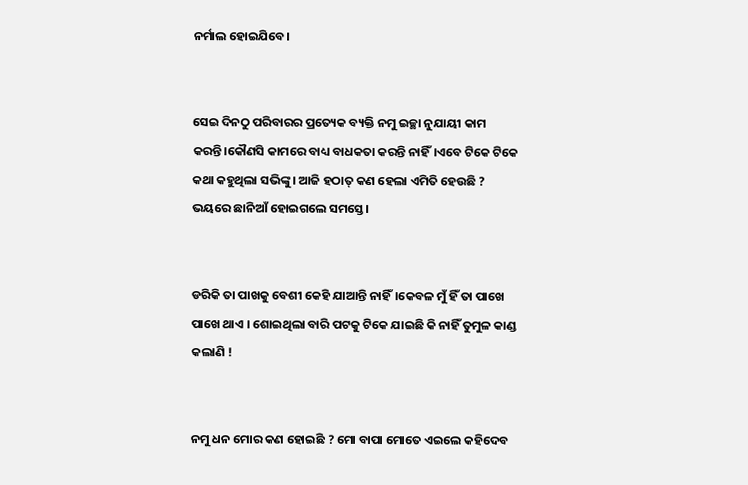ନର୍ମାଲ ହୋଇଯିବେ।


ସେଇ ଦିନଠୁ ପରିବାରର ପ୍ରତ୍ୟେକ ବ୍ୟକ୍ତି ନମୁ ଇଚ୍ଛା ନୁଯାୟୀ କାମ କରନ୍ତି।କୌଣସି କାମରେ ବାଧ୍ୟ ବାଧକତା କରନ୍ତି ନାହିଁ।ଏବେ ଟିକେ ଟିକେ କଥା କହୁଥିଲା ସଭିଙ୍କୁ। ଆଜି ହଠାତ୍ କଣ ହେଲା ଏମିତି ହେଉଛି ? ଭୟରେ ଛାନିଆଁ ହୋଇଗଲେ ସମସ୍ତେ।


ଡରିକି ତା ପାଖକୁ ବେଶୀ କେହି ଯାଆନ୍ତି ନାହିଁ।କେବଳ ମୁଁ ହିଁ ତା ପାଖେ ପାଖେ ଥାଏ । ଶୋଇଥିଲା ବାରି ପଟକୁ ଟିକେ ଯାଇଛି କି ନାହିଁ ତୁମୁଳ କାଣ୍ଡ କଲାଣି !


ନମୁ ଧନ ମୋର କଣ ହୋଇଛି ? ମୋ ବାପା ମୋତେ ଏଇଲେ କହିଦେବ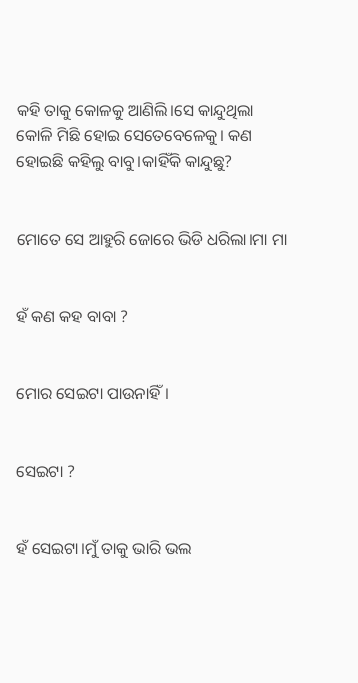କହି ତାକୁ କୋଳକୁ ଆଣିଲି।ସେ କାନ୍ଦୁଥିଲା କୋଳି ମିଛି ହୋଇ ସେତେବେଳେକୁ। କଣ ହୋଇଛି କହିଲୁ ବାବୁ।କାହିଁକି କାନ୍ଦୁଛୁ?


ମୋତେ ସେ ଆହୁରି ଜୋରେ ଭିଡି ଧରିଲା।ମା ମା


ହଁ କଣ କହ ବାବା ?


ମୋର ସେଇଟା ପାଉନାହିଁ।


ସେଇଟା ?


ହଁ ସେଇଟା।ମୁଁ ତାକୁ ଭାରି ଭଲ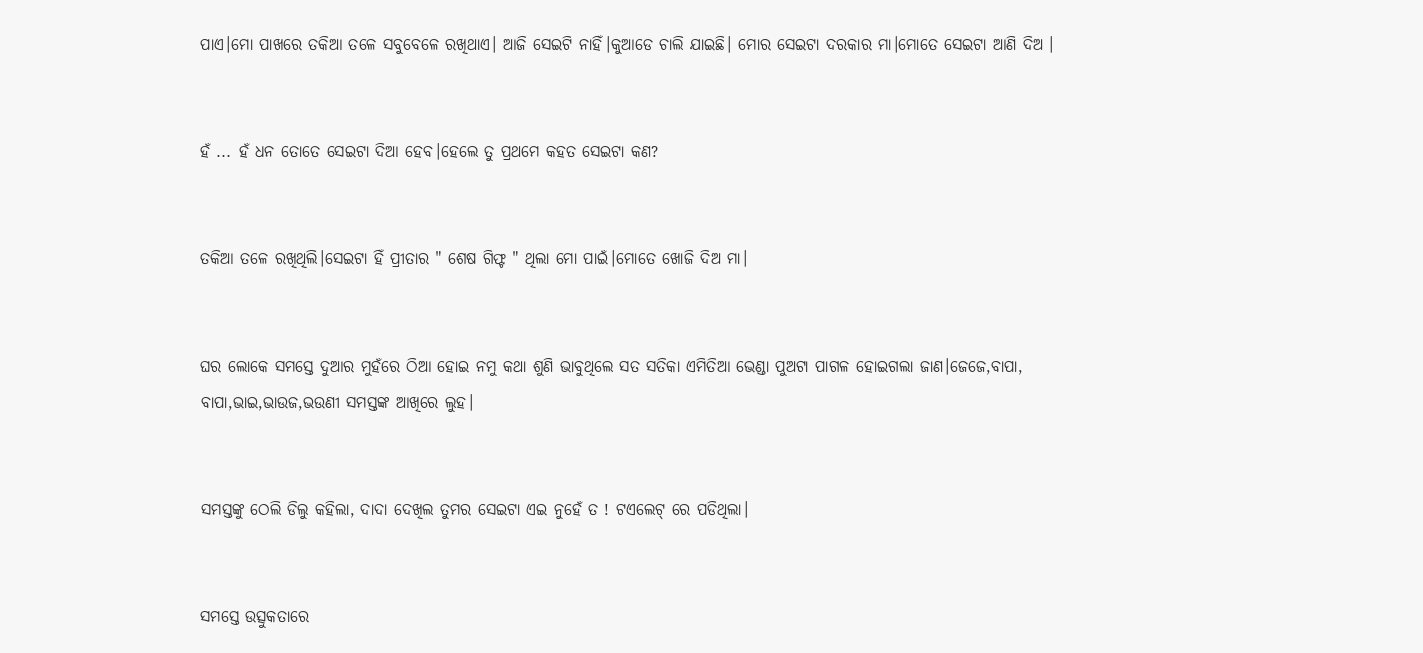ପାଏ।ମୋ ପାଖରେ ତକିଆ ତଳେ ସବୁବେଳେ ରଖିଥାଏ। ଆଜି ସେଇଟି ନାହିଁ।କୁଆଡେ ଚାଲି ଯାଇଛି। ମୋର ସେଇଟା ଦରକାର ମା।ମୋତେ ସେଇଟା ଆଣି ଦିଅ ।


ହଁ ... ହଁ ଧନ ତୋତେ ସେଇଟା ଦିଆ ହେବ।ହେଲେ ତୁ ପ୍ରଥମେ କହତ ସେଇଟା କଣ?


ତକିଆ ତଳେ ରଖିଥିଲି।ସେଇଟା ହିଁ ପ୍ରୀତାର " ଶେଷ ଗିଫ୍ଟ " ଥିଲା ମୋ ପାଇଁ।ମୋତେ ଖୋଜି ଦିଅ ମା।


ଘର ଲୋକେ ସମସ୍ତେ ଦୁଆର ମୁହଁରେ ଠିଆ ହୋଇ ନମୁ କଥା ଶୁଣି ଭାବୁଥିଲେ ସତ ସତିକା ଏମିତିଆ ଭେଣ୍ଡା ପୁଅଟା ପାଗଳ ହୋଇଗଲା ଜାଣ।ଜେଜେ,ବାପା, ବାପା,ଭାଇ,ଭାଉଜ,ଭଉଣୀ ସମସ୍ତଙ୍କ ଆଖିରେ ଲୁହ।


ସମସ୍ତଙ୍କୁ ଠେଲି ଡିଲୁ କହିଲା, ଦାଦା ଦେଖିଲ ତୁମର ସେଇଟା ଏଇ ନୁହେଁ ତ ! ଟଏଲେଟ୍ ରେ ପଡିଥିଲା।


ସମସ୍ତେ ଉତ୍ସୁକତାରେ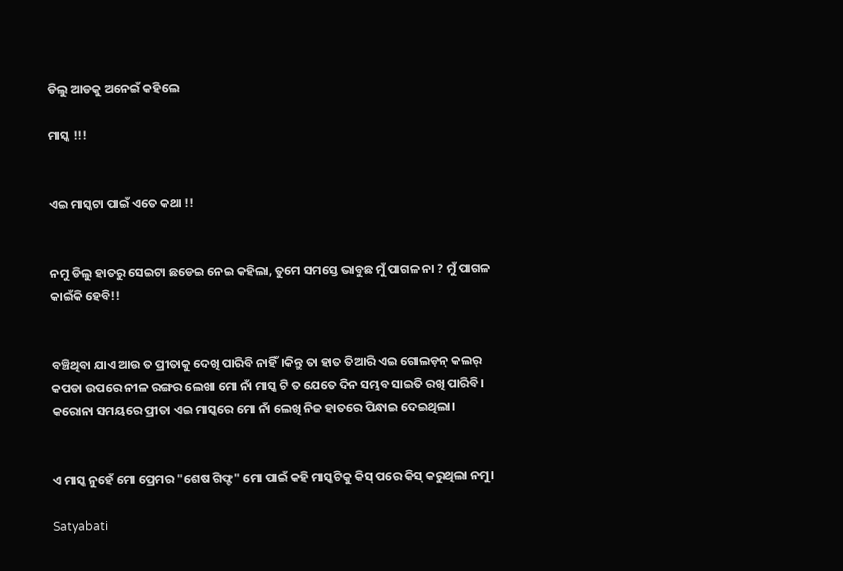ଡିଲୁ ଆଡକୁ ଅନେଇଁ କହିଲେ

ମାସ୍କ !!!


ଏଇ ମାସ୍କଟା ପାଇଁ ଏତେ କଥା !!


ନମୁ ଡିଲୁ ହାତରୁ ସେଇଟା ଛଡେଇ ନେଇ କହିଲା, ତୁମେ ସମସ୍ତେ ଭାବୁଛ ମୁଁ ପାଗଳ ନା ? ମୁଁ ପାଗଳ କାଇଁକି ହେବି!!


ବଞ୍ଚିଥିବା ଯାଏ ଆଉ ତ ପ୍ରୀତାକୁ ଦେଖି ପାରିବି ନାହିଁ।କିନ୍ତୁ ତା ହାତ ତିଆରି ଏଇ ଗୋଲଡ଼ନ୍ କଲର୍ କପଡା ଉପରେ ନୀଳ ରଙ୍ଗର ଲେଖା ମୋ ନାଁ ମାସ୍କ ଟି ତ ଯେତେ ଦିନ ସମ୍ଭବ ସାଇତି ରଖି ପାରିବି। କରୋନା ସମୟରେ ପ୍ରୀତା ଏଇ ମାସ୍କରେ ମୋ ନାଁ ଲେଖି ନିଜ ହାତରେ ପିନ୍ଧାଇ ଦେଇଥିଲା।


ଏ ମାସ୍କ ନୁହେଁ ମୋ ପ୍ରେମର "ଶେଷ ଗିଫ୍ଟ" ମୋ ପାଇଁ କହି ମାସ୍କଟିକୁ କିସ୍ ପରେ କିସ୍ କରୁଥିଲା ନମୁ।

Satyabati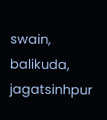swain, balikuda, jagatsinhpur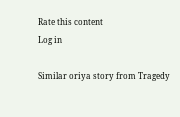Rate this content
Log in

Similar oriya story from Tragedy